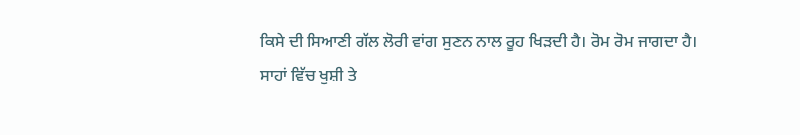ਕਿਸੇ ਦੀ ਸਿਆਣੀ ਗੱਲ ਲੋਰੀ ਵਾਂਗ ਸੁਣਨ ਨਾਲ ਰੂਹ ਖਿੜਦੀ ਹੈ। ਰੋਮ ਰੋਮ ਜਾਗਦਾ ਹੈ।
ਸਾਹਾਂ ਵਿੱਚ ਖੁਸ਼ੀ ਤੇ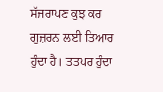ਸੱਜਰਾਪਣ ਕੁਝ ਕਰ ਗੁਜ਼ਰਨ ਲਈ ਤਿਆਰ ਹੁੰਦਾ ਹੈ। ਤਤਪਰ ਹੁੰਦਾ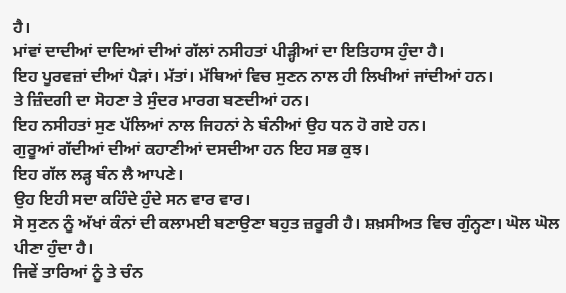ਹੈ।
ਮਾਂਵਾਂ ਦਾਦੀਆਂ ਦਾਦਿਆਂ ਦੀਆਂ ਗੱਲਾਂ ਨਸੀਹਤਾਂ ਪੀੜ੍ਹੀਆਂ ਦਾ ਇਤਿਹਾਸ ਹੁੰਦਾ ਹੈ।
ਇਹ ਪੂਰਵਜ਼ਾਂ ਦੀਆਂ ਪੈੜਾਂ। ਮੱਤਾਂ। ਮੱਥਿਆਂ ਵਿਚ ਸੁਣਨ ਨਾਲ ਹੀ ਲਿਖੀਆਂ ਜਾਂਦੀਆਂ ਹਨ।
ਤੇ ਜ਼ਿੰਦਗੀ ਦਾ ਸੋਹਣਾ ਤੇ ਸੁੰਦਰ ਮਾਰਗ ਬਣਦੀਆਂ ਹਨ।
ਇਹ ਨਸੀਹਤਾਂ ਸੁਣ ਪੱਲਿਆਂ ਨਾਲ ਜਿਹਨਾਂ ਨੇ ਬੰਨੀਆਂ ਉਹ ਧਨ ਹੋ ਗਏ ਹਨ।
ਗੁਰੂਆਂ ਗੱਦੀਆਂ ਦੀਆਂ ਕਹਾਣੀਆਂ ਦਸਦੀਆ ਹਨ ਇਹ ਸਭ ਕੁਝ।
ਇਹ ਗੱਲ ਲੜ੍ਹ ਬੰਨ ਲੈ ਆਪਣੇ।
ਉਹ ਇਹੀ ਸਦਾ ਕਹਿੰਦੇ ਹੁੰਦੇ ਸਨ ਵਾਰ ਵਾਰ।
ਸੋ ਸੁਣਨ ਨੂੰ ਅੱਖਾਂ ਕੰਨਾਂ ਦੀ ਕਲਾਮਈ ਬਣਾਉਣਾ ਬਹੁਤ ਜ਼ਰੂਰੀ ਹੈ। ਸ਼ਖ਼ਸੀਅਤ ਵਿਚ ਗੁੰਨ੍ਹਣਾ। ਘੋਲ ਘੋਲ ਪੀਣਾ ਹੁੰਦਾ ਹੈ।
ਜਿਵੇਂ ਤਾਰਿਆਂ ਨੂੰ ਤੇ ਚੰਨ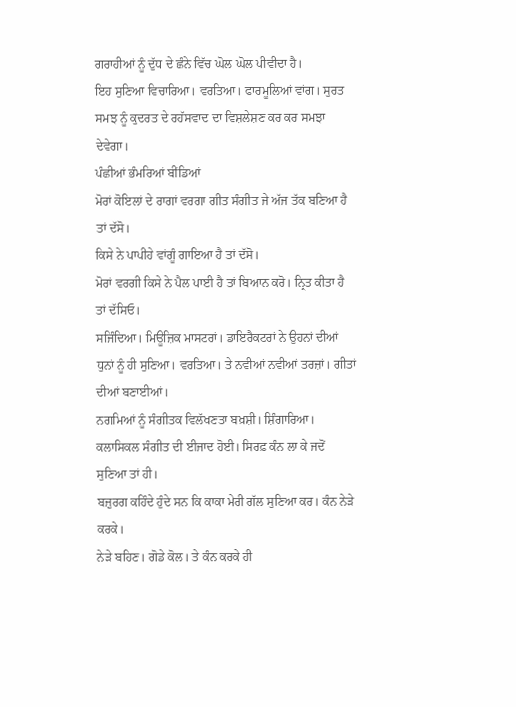ਗਰਾਹੀਆਂ ਨੂੰ ਦੁੱਧ ਦੇ ਛੰਨੇ ਵਿੱਚ ਘੋਲ ਘੋਲ ਪੀਵੀਦਾ ਹੈ।
ਇਹ ਸੁਣਿਆ ਵਿਚਾਰਿਆ। ਵਰਤਿਆ। ਫਾਰਮੂਲਿਆਂ ਵਾਂਗ। ਸੁਰਤ ਸਮਝ ਨੂੰ ਕੁਦਰਤ ਦੇ ਰਹੱਸਵਾਦ ਦਾ ਵਿਸ਼ਲੇਸ਼ਣ ਕਰ ਕਰ ਸਮਝਾ ਦੇਵੇਗਾ।
ਪੰਛੀਆਂ ਭੰਮਰਿਆਂ ਬੀਂਡਿਆਂ
ਮੋਰਾਂ ਕੋਇਲਾਂ ਦੇ ਰਾਗਾਂ ਵਰਗਾ ਗੀਤ ਸੰਗੀਤ ਜੇ ਅੱਜ ਤੱਕ ਬਣਿਆ ਹੈ ਤਾਂ ਦੱਸੋ।
ਕਿਸੇ ਨੇ ਪਾਪੀਹੇ ਵਾਂਗੂੰ ਗਾਇਆ ਹੈ ਤਾਂ ਦੱਸੋ।
ਮੋਰਾਂ ਵਰਗੀ ਕਿਸੇ ਨੇ ਪੈਲ ਪਾਈ ਹੈ ਤਾਂ ਬਿਆਨ ਕਰੋ। ਨ੍ਰਿਤ ਕੀਤਾ ਹੈ ਤਾਂ ਦੱਸਿਓ।
ਸਜਿੰਦਿਆ। ਮਿਊਜ਼ਿਕ ਮਾਸਟਰਾਂ। ਡਾਇਰੈਕਟਰਾਂ ਨੇ ਉਹਨਾਂ ਦੀਆਂ ਧੁਨਾਂ ਨੂੰ ਹੀ ਸੁਣਿਆ। ਵਰਤਿਆ। ਤੇ ਨਵੀਆਂ ਨਵੀਆਂ ਤਰਜ਼ਾਂ। ਗੀਤਾਂ ਦੀਆਂ ਬਣਾਈਆਂ।
ਨਗਮਿਆਂ ਨੂੰ ਸੰਗੀਤਕ ਵਿਲੱਖਣਤਾ ਬਖ਼ਸ਼ੀ। ਸ਼ਿੰਗਾਰਿਆ।
ਕਲਾਸਿਕਲ ਸੰਗੀਤ ਦੀ ਈਜਾਦ ਹੋਈ। ਸਿਰਫ਼ ਕੰਨ ਲਾ ਕੇ ਜਦੋਂ ਸੁਣਿਆ ਤਾਂ ਹੀ।
ਬਜ਼ੁਰਗ ਕਹਿੰਦੇ ਹੁੰਦੇ ਸਨ ਕਿ ਕਾਕਾ ਮੇਰੀ ਗੱਲ ਸੁਣਿਆ ਕਰ। ਕੰਨ ਨੇੜੇ ਕਰਕੇ।
ਨੇੜੇ ਬਹਿਣ। ਗੋਡੇ ਕੋਲ। ਤੇ ਕੰਨ ਕਰਕੇ ਹੀ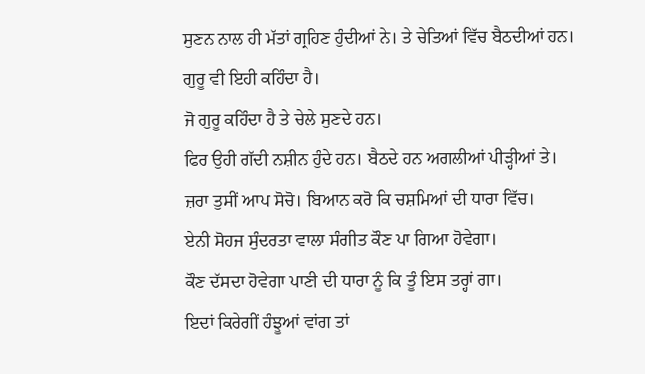ਸੁਣਨ ਨਾਲ ਹੀ ਮੱਤਾਂ ਗ੍ਰਹਿਣ ਹੁੰਦੀਆਂ ਨੇ। ਤੇ ਚੇਤਿਆਂ ਵਿੱਚ ਬੈਠਦੀਆਂ ਹਨ।
ਗੁਰੂ ਵੀ ਇਹੀ ਕਹਿੰਦਾ ਹੈ।
ਜੋ ਗੁਰੂ ਕਹਿੰਦਾ ਹੈ ਤੇ ਚੇਲੇ ਸੁਣਦੇ ਹਨ।
ਫਿਰ ਉਹੀ ਗੱਦੀ ਨਸ਼ੀਨ ਹੁੰਦੇ ਹਨ। ਬੈਠਦੇ ਹਨ ਅਗਲੀਆਂ ਪੀੜ੍ਹੀਆਂ ਤੇ।
ਜ਼ਰਾ ਤੁਸੀਂ ਆਪ ਸੋਚੋ। ਬਿਆਨ ਕਰੋ ਕਿ ਚਸ਼ਮਿਆਂ ਦੀ ਧਾਰਾ ਵਿੱਚ।
ਏਨੀ ਸੋਹਜ ਸੁੰਦਰਤਾ ਵਾਲਾ ਸੰਗੀਤ ਕੌਣ ਪਾ ਗਿਆ ਹੋਵੇਗਾ।
ਕੌਣ ਦੱਸਦਾ ਹੋਵੇਗਾ ਪਾਣੀ ਦੀ ਧਾਰਾ ਨੂੰ ਕਿ ਤੂੰ ਇਸ ਤਰ੍ਹਾਂ ਗਾ।
ਇਦਾਂ ਕਿਰੇਗੀਂ ਹੰਝੂਆਂ ਵਾਂਗ ਤਾਂ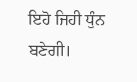ਇਹੋ ਜਿਹੀ ਧੁੰਨ ਬਣੇਗੀ।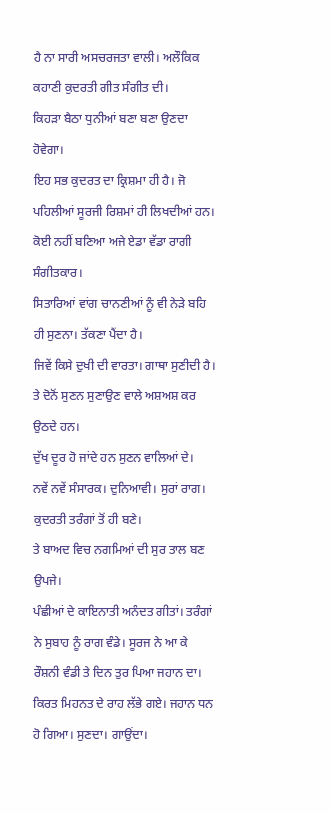ਹੈ ਨਾ ਸਾਰੀ ਅਸਚਰਜਤਾ ਵਾਲੀ। ਅਲੌਕਿਕ ਕਹਾਣੀ ਕੁਦਰਤੀ ਗੀਤ ਸੰਗੀਤ ਦੀ।
ਕਿਹੜਾ ਬੈਠਾ ਧੁਨੀਆਂ ਬਣਾ ਬਣਾ ਉਣਦਾ ਹੋਵੇਗਾ।
ਇਹ ਸਭ ਕੁਦਰਤ ਦਾ ਕ੍ਰਿਸ਼ਮਾ ਹੀ ਹੈ। ਜੋ ਪਹਿਲੀਆਂ ਸੂਰਜੀ ਰਿਸ਼ਮਾਂ ਹੀ ਲਿਖਦੀਆਂ ਹਨ।
ਕੋਈ ਨਹੀਂ ਬਣਿਆ ਅਜੇ ਏਡਾ ਵੱਡਾ ਰਾਗੀ ਸੰਗੀਤਕਾਰ।
ਸਿਤਾਰਿਆਂ ਵਾਂਗ ਚਾਨਣੀਆਂ ਨੂੰ ਵੀ ਨੇੜੇ ਬਹਿ ਹੀ ਸੁਣਨਾ। ਤੱਕਣਾ ਪੈਂਦਾ ਹੈ।
ਜਿਵੇਂ ਕਿਸੇ ਦੁਖੀ ਦੀ ਵਾਰਤਾ। ਗਾਥਾ ਸੁਣੀਦੀ ਹੈ।
ਤੇ ਦੋਨੋਂ ਸੁਣਨ ਸੁਣਾਉਣ ਵਾਲੇ ਅਸ਼ਅਸ਼ ਕਰ ਉਠਦੇ ਹਨ।
ਦੁੱਖ ਦੂਰ ਹੋ ਜਾਂਦੇ ਹਨ ਸੁਣਨ ਵਾਲਿਆਂ ਦੇ।
ਨਵੇਂ ਨਵੇਂ ਸੰਸਾਰਕ। ਦੁਨਿਆਵੀ। ਸੁਰਾਂ ਰਾਗ। ਕੁਦਰਤੀ ਤਰੰਗਾਂ ਤੋਂ ਹੀ ਬਣੇ।
ਤੇ ਬਾਅਦ ਵਿਚ ਨਗਮਿਆਂ ਦੀ ਸੁਰ ਤਾਲ ਬਣ ਉਪਜੇ।
ਪੰਛੀਆਂ ਦੇ ਕਾਇਨਾਤੀ ਅਨੰਦਤ ਗੀਤਾਂ। ਤਰੰਗਾਂ ਨੇ ਸੁਬਾਹ ਨੂੰ ਰਾਗ ਵੰਡੇ। ਸੂਰਜ ਨੇ ਆ ਕੇ ਰੌਸ਼ਨੀ ਵੰਡੀ ਤੇ ਦਿਨ ਤੁਰ ਪਿਆ ਜਹਾਨ ਦਾ।
ਕਿਰਤ ਮਿਹਨਤ ਦੇ ਰਾਹ ਲੱਭੇ ਗਏ। ਜਹਾਨ ਧਨ ਹੋ ਗਿਆ। ਸੁਣਦਾ। ਗਾਉਂਦਾ।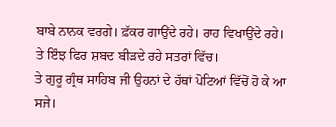ਬਾਬੇ ਨਾਨਕ ਵਰਗੇ। ਫ਼ੱਕਰ ਗਾਉਂਦੇ ਰਹੇ। ਰਾਹ ਵਿਖਾਉਂਦੇ ਰਹੇ।
ਤੇ ਇੰਝ ਫਿਰ ਸ਼ਬਦ ਬੀੜਦੇ ਰਹੇ ਸਤਰਾਂ ਵਿੱਚ।
ਤੇ ਗੁਰੂ ਗ੍ਰੰਥ ਸਾਹਿਬ ਜੀ ਉਹਨਾਂ ਦੇ ਹੱਥਾਂ ਪੋਟਿਆਂ ਵਿੱਚੋਂ ਹੋ ਕੇ ਆ ਸਜੇ।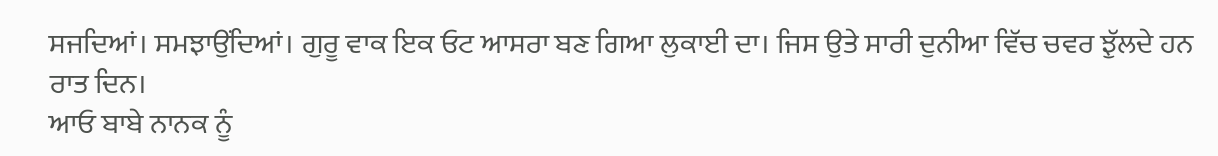ਸਜਦਿਆਂ। ਸਮਝਾਉਂਦਿਆਂ। ਗੁਰੂ ਵਾਕ ਇਕ ਓਟ ਆਸਰਾ ਬਣ ਗਿਆ ਲੁਕਾਈ ਦਾ। ਜਿਸ ਉਤੇ ਸਾਰੀ ਦੁਨੀਆ ਵਿੱਚ ਚਵਰ ਝੁੱਲਦੇ ਹਨ ਰਾਤ ਦਿਨ।
ਆਓ ਬਾਬੇ ਨਾਨਕ ਨੂੰ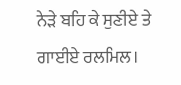ਨੇੜੇ ਬਹਿ ਕੇ ਸੁਣੀਏ ਤੇ ਗਾਈਏ ਰਲਮਿਲ।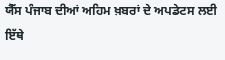ਯੈੱਸ ਪੰਜਾਬ ਦੀਆਂ ਅਹਿਮ ਖ਼ਬਰਾਂ ਦੇ ਅਪਡੇਟਸ ਲਈ ਇੱਥੇ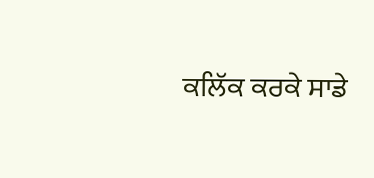ਕਲਿੱਕ ਕਰਕੇ ਸਾਡੇ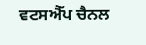ਵਟਸਐੱਪ ਚੈਨਲ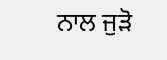ਨਾਲ ਜੁੜੋ